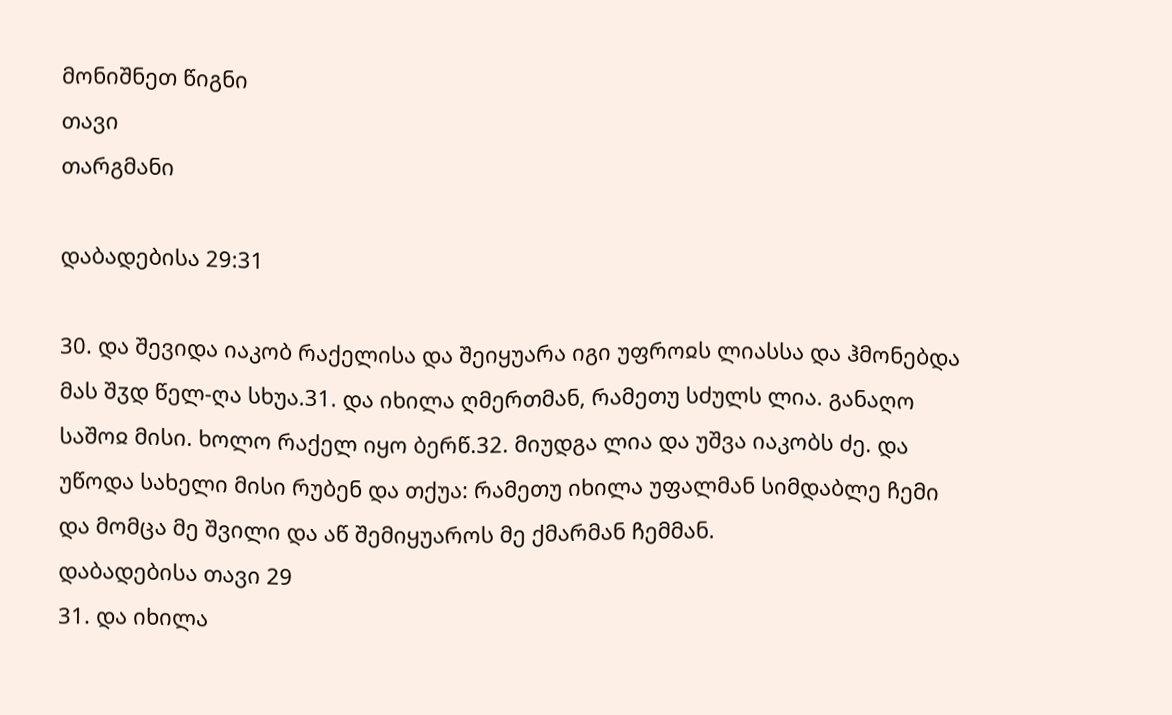მონიშნეთ წიგნი
თავი
თარგმანი

დაბადებისა 29:31

30. და შევიდა იაკობ რაქელისა და შეიყუარა იგი უფროჲს ლიასსა და ჰმონებდა მას შჳდ წელ-ღა სხუა.31. და იხილა ღმერთმან, რამეთუ სძულს ლია. განაღო საშოჲ მისი. ხოლო რაქელ იყო ბერწ.32. მიუდგა ლია და უშვა იაკობს ძე. და უწოდა სახელი მისი რუბენ და თქუა: რამეთუ იხილა უფალმან სიმდაბლე ჩემი და მომცა მე შვილი და აწ შემიყუაროს მე ქმარმან ჩემმან.
დაბადებისა თავი 29
31. და იხილა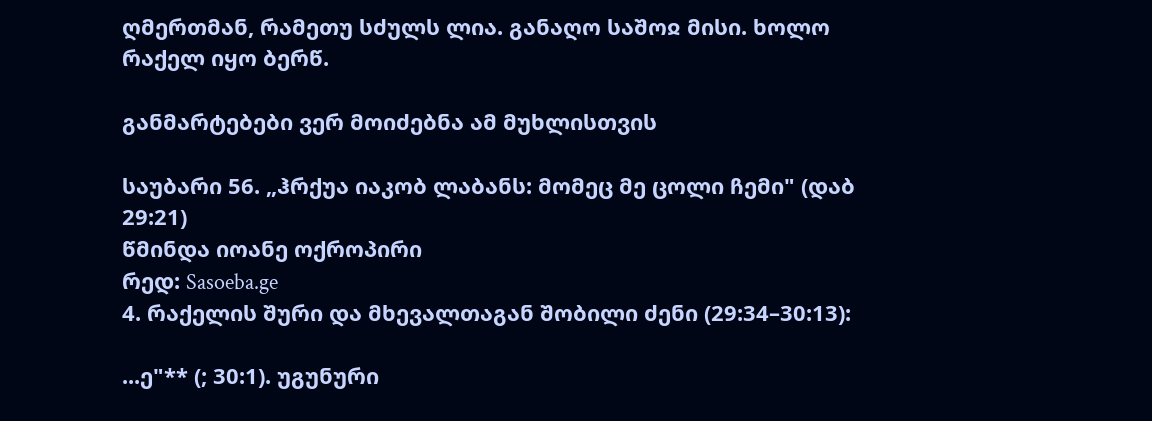ღმერთმან, რამეთუ სძულს ლია. განაღო საშოჲ მისი. ხოლო რაქელ იყო ბერწ.

განმარტებები ვერ მოიძებნა ამ მუხლისთვის

საუბარი 56. „ჰრქუა იაკობ ლაბანს: მომეც მე ცოლი ჩემი" (დაბ 29:21)
წმინდა იოანე ოქროპირი
რედ: Sasoeba.ge
4. რაქელის შური და მხევალთაგან შობილი ძენი (29:34–30:13):

...ე"** (; 30:1). უგუნური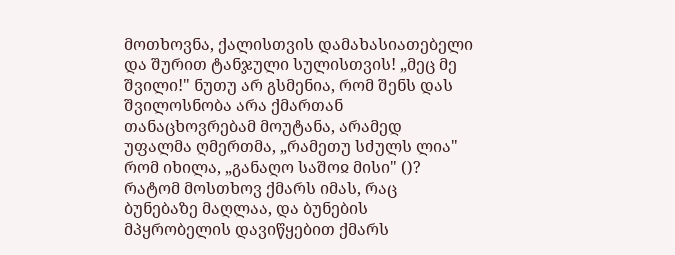მოთხოვნა, ქალისთვის დამახასიათებელი და შურით ტანჯული სულისთვის! „მეც მე შვილი!" ნუთუ არ გსმენია, რომ შენს დას შვილოსნობა არა ქმართან თანაცხოვრებამ მოუტანა, არამედ უფალმა ღმერთმა, „რამეთუ სძულს ლია" რომ იხილა, „განაღო საშოჲ მისი" ()? რატომ მოსთხოვ ქმარს იმას, რაც ბუნებაზე მაღლაა, და ბუნების მპყრობელის დავიწყებით ქმარს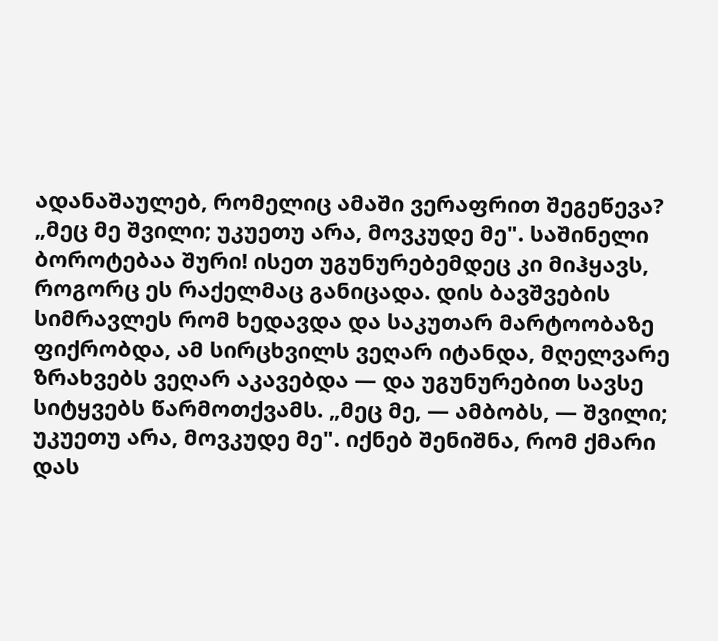ადანაშაულებ, რომელიც ამაში ვერაფრით შეგეწევა? „მეც მე შვილი; უკუეთუ არა, მოვკუდე მე". საშინელი ბოროტებაა შური! ისეთ უგუნურებემდეც კი მიჰყავს, როგორც ეს რაქელმაც განიცადა. დის ბავშვების სიმრავლეს რომ ხედავდა და საკუთარ მარტოობაზე ფიქრობდა, ამ სირცხვილს ვეღარ იტანდა, მღელვარე ზრახვებს ვეღარ აკავებდა — და უგუნურებით სავსე სიტყვებს წარმოთქვამს. „მეც მე, — ამბობს, — შვილი; უკუეთუ არა, მოვკუდე მე". იქნებ შენიშნა, რომ ქმარი დას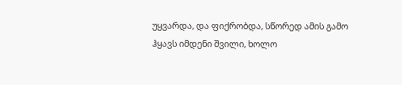უყვარდა, და ფიქრობდა, სწორედ ამის გამო ჰყავს იმდენი შვილი, ხოლო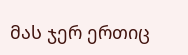მას ჯერ ერთიც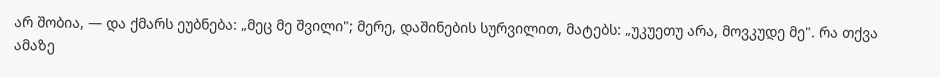არ შობია, — და ქმარს ეუბნება: „მეც მე შვილი"; მერე, დაშინების სურვილით, მატებს: „უკუეთუ არა, მოვკუდე მე". რა თქვა ამაზე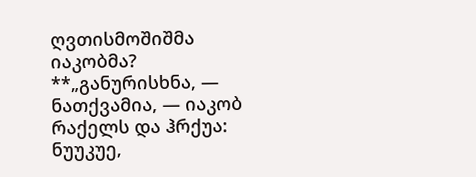ღვთისმოშიშმა იაკობმა? **„განურისხნა, — ნათქვამია, — იაკობ რაქელს და ჰრქუა: ნუუკუე,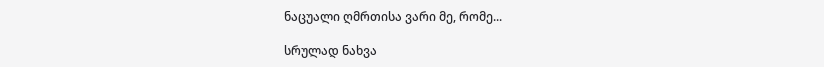ნაცუალი ღმრთისა ვარი მე, რომე...

სრულად ნახვა